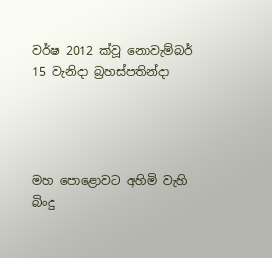වර්ෂ 2012 ක්වූ නොවැම්බර් 15 වැනිදා බ්‍රහස්පතින්දා




මහ පොළොවට අහිමි වැහි බිංදු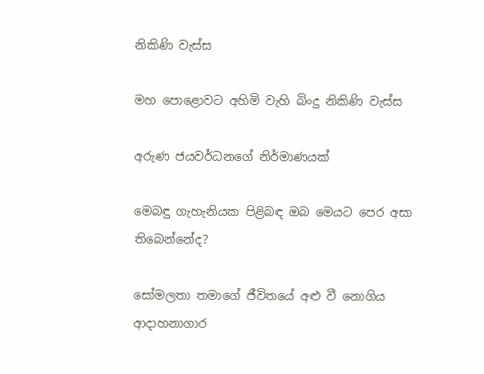නිකිණි වැස්ස

මහ පොළොවට අහිමි වැහි බිංදු නිකිණි වැස්ස

අරුණ ජයවර්ධනගේ නිර්මාණයක්

මෙබඳු ගැහැනියක පිළිබඳ ඔබ මෙයට පෙර අසා තිබෙන්නේද?

සෝමලතා තමාගේ ජීවිතයේ අළු වී නොගිය ආදාහනාගාර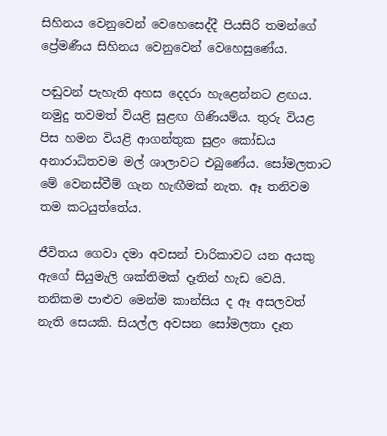සිහිනය වෙනුවෙන් වෙහෙසෙද්දී පියසිරි තමන්ගේ ප්‍රේමණීය සිහිනය වෙනුවෙන් වෙහෙසුණේය.

පඬුවන් පැහැති අහස දෙදරා හැළෙන්නට ළඟය. නමුදු තවමත් වියළි සුළඟ ගිණියම්ය. තුරු වියළ පිස හමන වියළි ආගන්තුක සුළං කෝඩය අනාරාධිතවම මල් ශාලාවට එබුණේය. සෝමලතාට මේ වෙනස්වීම් ගැන හැඟීමක් නැත. ඈ තනිවම තම කටයුත්තේය.

ජීවිතය ගෙවා දමා අවසන් චාරිකාවට යන අයකු ඇගේ සියුමැලි ශක්තිමක් දෑතින් හැඩ වෙයි. තනිකම පාළුව මෙන්ම කාන්සිය ද ඈ අසලවත් නැති සෙයකි. සියල්ල අවසන සෝමලතා දෑත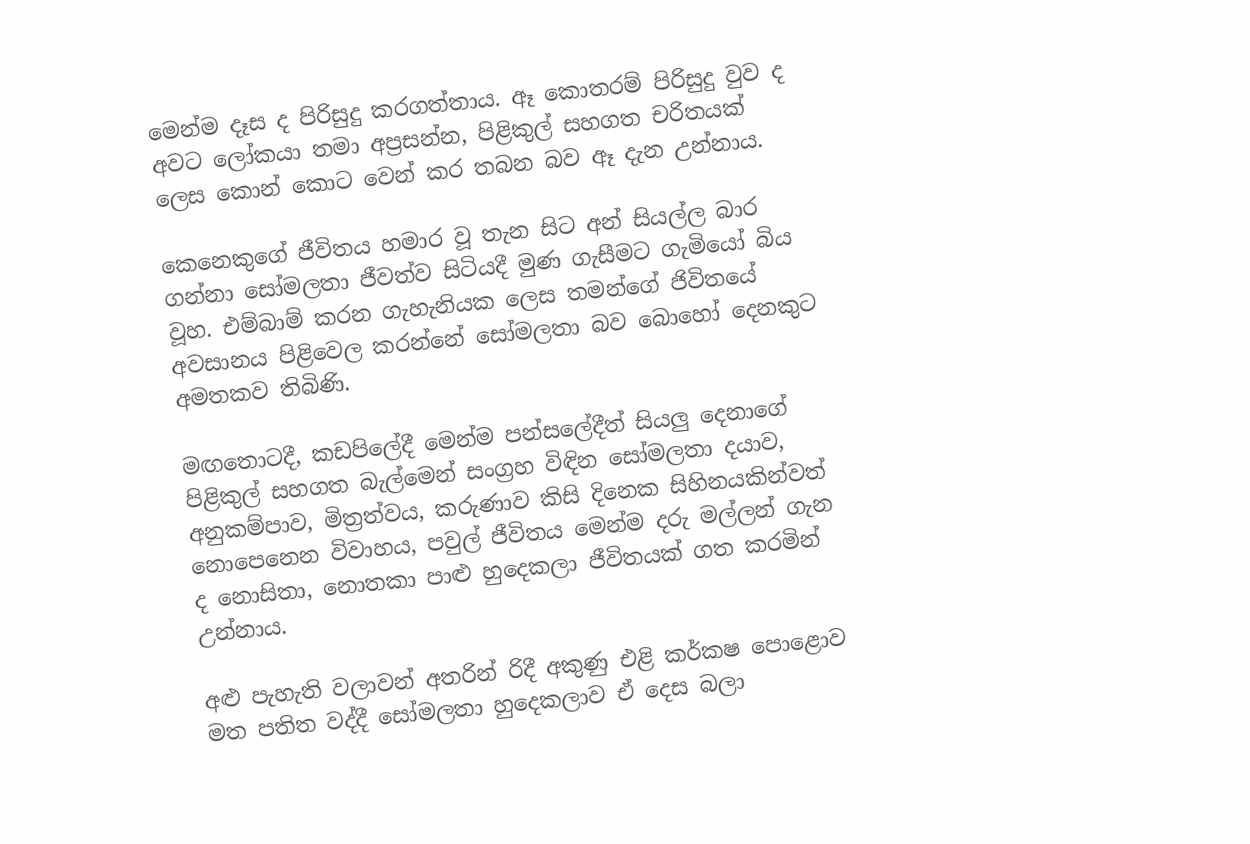මෙන්ම දෑස ද පිරිසුදු කරගත්තාය. ඈ කොතරම් පිරිසුදු වුව ද අවට ලෝකයා තමා අප්‍රසන්න, පිළිකුල් සහගත චරිතයක් ලෙස කොන් කොට වෙන් කර තබන බව ඈ දැන උන්නාය.

කෙනෙකුගේ ජීවිතය හමාර වූ තැන සිට අන් සියල්ල බාර ගන්නා සෝමලතා ජීවත්ව සිටියදී මුණ ගැසීමට ගැමියෝ බිය වූහ. එම්බාම් කරන ගැහැනියක ලෙස තමන්ගේ ජිවිතයේ අවසානය පිළිවෙල කරන්නේ සෝමලතා බව බොහෝ දෙනකුට අමතකව තිබිණි.

මඟතොටදී, කඩපිලේදී මෙන්ම පන්සලේදීත් සියලු දෙනාගේ පිළිකුල් සහගත බැල්මෙන් සංග්‍රහ විඳින සෝමලතා දයාව, අනුකම්පාව, මිත්‍රත්වය, කරුණාව කිසි දිනෙක සිහිනයකින්වත් නොපෙනෙන විවාහය, පවුල් ජීවිතය මෙන්ම දරු මල්ලන් ගැන ද නොසිතා, නොතකා පාළු හුදෙකලා ජීවිතයක් ගත කරමින් උන්නාය.

අළු පැහැති වලාවන් අතරින් රිදී අකුණු එළි කර්කෂ පොළොව මත පතිත වද්දී සෝමලතා හුදෙකලාව ඒ දෙස බලා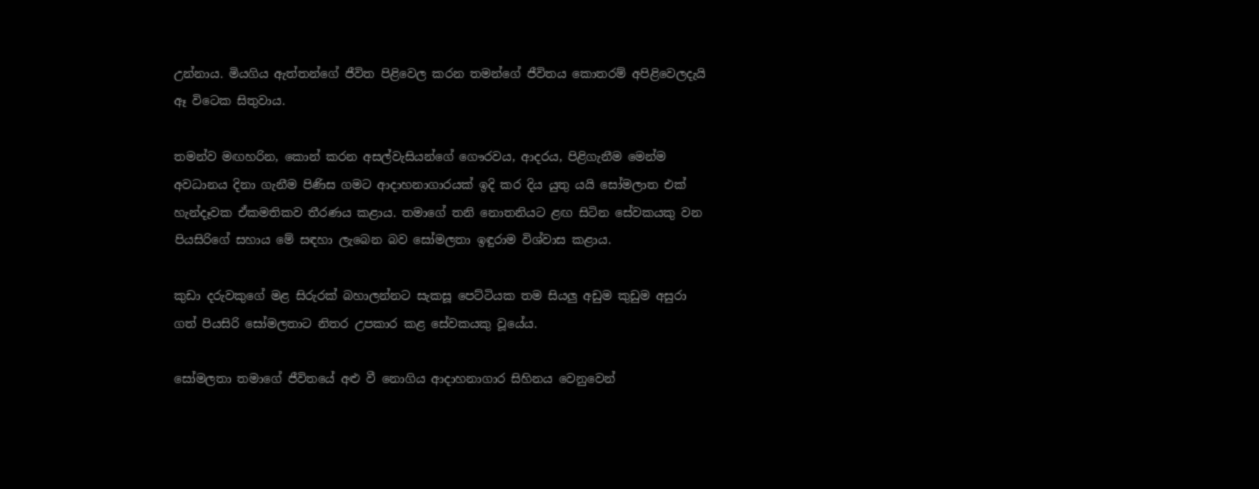උන්නාය. මියගිය ඇත්තන්ගේ ජීවිත පිළිවෙල කරන තමන්ගේ ජීවිතය කොතරම් අපිළිවෙලදැයි ඈ විටෙක සිතුවාය.

තමන්ව මඟහරින, කොන් කරන අසල්වැසියන්ගේ ගෞරවය, ආදරය, පිළිගැනීම මෙන්ම අවධානය දිනා ගැනීම පිණිස ගමට ආදාහනාගාරයක් ඉදි කර දිය යුතු යයි සෝමලාත එක් හැන්දෑවක ඒකමතිකව තීරණය කළාය. තමාගේ තනි නොතනියට ළඟ සිටින සේවකයකු වන පියසිරිගේ සහාය මේ සඳහා ලැබෙන බව සෝමලතා ඉඳුරාම විශ්වාස කළාය.

කුඩා දරුවකුගේ මළ සිරුරක් බහාලන්නට සැකසූ පෙට්ටියක තම සියලු අඩුම කුඩුම අසුරා ගත් පියසිරි සෝමලතාට නිතර උපකාර කළ සේවකයකු වූයේය.

සෝමලතා තමාගේ ජීවිතයේ අළු වී නොගිය ආදාහනාගාර සිහිනය වෙනුවෙන්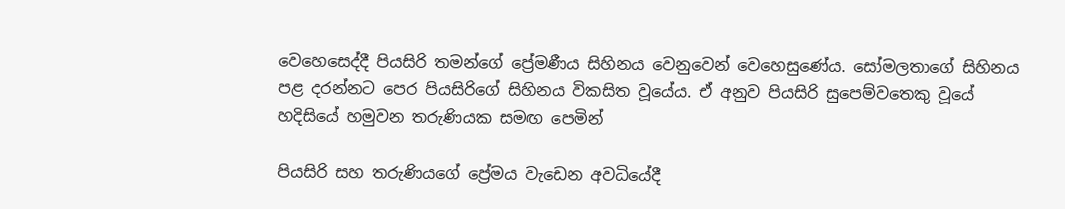වෙහෙසෙද්දී පියසිරි තමන්ගේ ප්‍රේමණීය සිහිනය වෙනුවෙන් වෙහෙසුණේය. සෝමලතාගේ සිහිනය පළ දරන්නට පෙර පියසිරිගේ සිහිනය විකසිත වූයේය. ඒ අනුව පියසිරි සුපෙම්වතෙකු වූයේ හදිසියේ හමුවන තරුණියක සමඟ පෙමින්

පියසිරි සහ තරුණියගේ ප්‍රේමය වැඩෙන අවධියේදී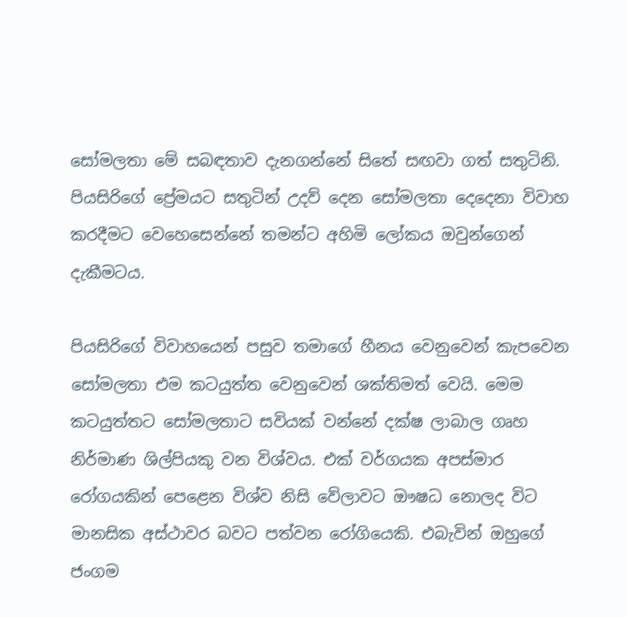සෝමලතා මේ සබඳතාව දැනගන්නේ සිතේ සඟවා ගත් සතුටිනි. පියසිරිගේ ප්‍රේමයට සතුටින් උදව් දෙන සෝමලතා දෙදෙනා විවාහ කරදීමට වෙහෙසෙන්නේ තමන්ට අහිමි ලෝකය ඔවුන්ගෙන් දැකීමටය.

පියසිරිගේ විවාහයෙන් පසුව තමාගේ හීනය වෙනුවෙන් කැපවෙන සෝමලතා එම කටයුත්ත වෙනුවෙන් ශක්තිමත් වෙයි. මෙම කටයුත්තට සෝමලතාට සවියක් වන්නේ දක්ෂ ලාබාල ගෘහ නිර්මාණ ශිල්පියකු වන විශ්වය. එක් වර්ගයක අපස්මාර රෝගයකින් පෙළෙන විශ්ව නිසි වේලාවට ඖෂධ නොලද විට මානසික අස්ථාවර බවට පත්වන රෝගියෙකි. එබැවින් ඔහුගේ ජංගම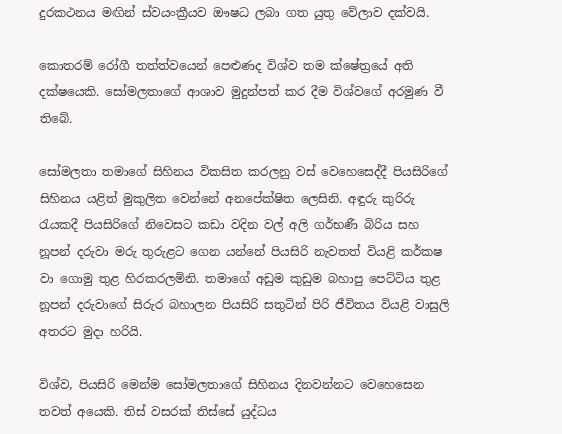දුරකථනය මඟින් ස්වයංක්‍රීයව ඖෂධ ලබා ගත යුතු වේලාව දක්වයි.

කොතරම් රෝගී තත්ත්වයෙන් පෙළුණද විශ්ව තම ක්ෂේත්‍රයේ අති දක්ෂයෙකි. සෝමලතාගේ ආශාව මුදුන්පත් කර දීම විශ්වගේ අරමුණ වී තිබේ.

සෝමලතා තමාගේ සිහිනය විකසිත කරලනු වස් වෙහෙසෙද්දී පියසිරිගේ සිහිනය යළිත් මුකුලිත වෙන්නේ අනපේක්ෂිත ලෙසිනි. අඳුරු කුරිරු රැයකදී පියසිරිගේ නිවෙසට කඩා වදින වල් අලි ගර්භණී බිරිය සහ නූපන් දරුවා මරු තුරුළට ගෙන යන්නේ පියසිරි නැවතත් වියළි කර්කෂ වා ගොමු තුළ හිරකරලමිනි. තමාගේ අඩුම කුඩුම බහාපු පෙට්ටිය තුළ නූපන් දරුවාගේ සිරුර බහාලන පියසිරි සතුටින් පිරි ජීවිතය වියළි වාසුලි අතරට මුදා හරියි.

විශ්ව, පියසිරි මෙන්ම සෝමලතාගේ සිහිනය දිනවන්නට වෙහෙසෙන තවත් අයෙකි. තිස් වසරක් තිස්සේ යුද්ධය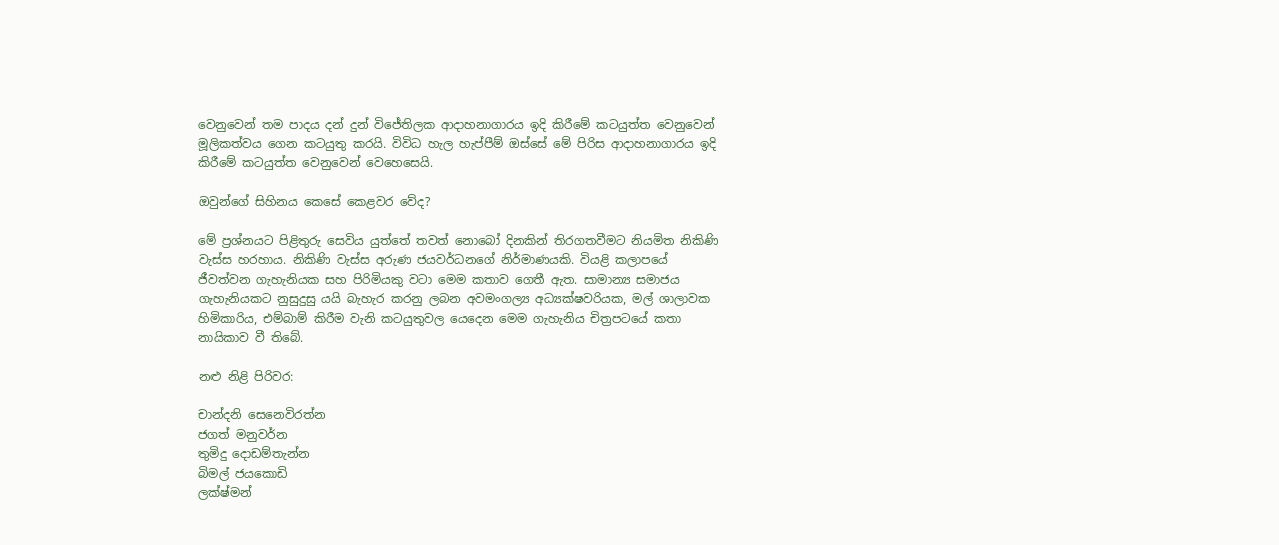වෙනුවෙන් තම පාදය දන් දුන් විජේතිලක ආදාහනාගාරය ඉදි කිරීමේ කටයුත්ත වෙනුවෙන් මූලිකත්වය ගෙන කටයුතු කරයි. විවිධ හැල හැප්පීම් ඔස්සේ මේ පිරිස ආදාහනාගාරය ඉදි කිරීමේ කටයුත්ත වෙනුවෙන් වෙහෙසෙයි.

ඔවුන්ගේ සිහිනය කෙසේ කෙළවර වේද?

මේ ප්‍රශ්නයට පිළිතුරු සෙවිය යුත්තේ තවත් නොබෝ දිනකින් තිරගතවීමට නියමිත නිකිණි වැස්ස හරහාය. නිකිණි වැස්ස අරුණ ජයවර්ධනගේ නිර්මාණයකි. වියළි කලාපයේ ජීවත්වන ගැහැනියක සහ පිරිමියකු වටා මෙම කතාව ගෙතී ඇත. සාමාන්‍ය සමාජය ගැහැනියකට නුසුදුසු යයි බැහැර කරනු ලබන අවමංගල්‍ය අධ්‍යක්ෂවරියක, මල් ශාලාවක හිමිකාරිය, එම්බාම් කිරීම වැනි කටයුතුවල යෙදෙන මෙම ගැහැනිය චිත්‍රපටයේ කතා නායිකාව වී තිබේ.

නළු නිළි පිරිවර:

චාන්දනි සෙනෙවිරත්න
ජගත් මනුවර්න
තුමිදු දොඩම්තැන්න
බිමල් ජයකොඩි
ලක්ෂ්මන්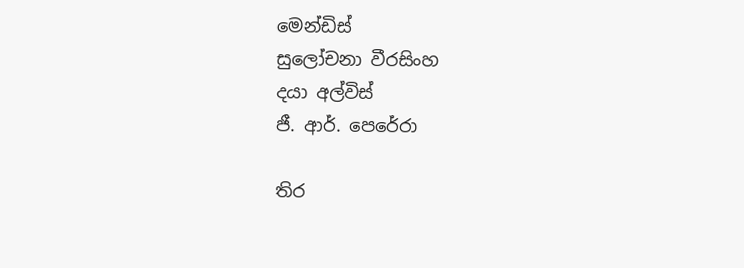මෙන්ඩිස්
සුලෝචනා වීරසිංහ
දයා අල්විස්
ජී. ආර්. පෙරේරා

තිර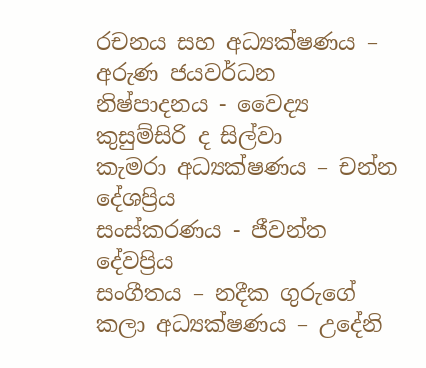රචනය සහ අධ්‍යක්ෂණය – අරුණ ජයවර්ධන
නිෂ්පාදනය - වෛද්‍ය කුසුම්සිරි ද සිල්වා
කැමරා අධ්‍යක්ෂණය – චන්න දේශප්‍රිය
සංස්කරණය - ජීවන්ත දේවප්‍රිය
සංගීතය – නදීක ගුරුගේ
කලා අධ්‍යක්ෂණය – උදේනි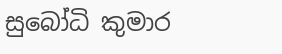සුබෝධි කුමාර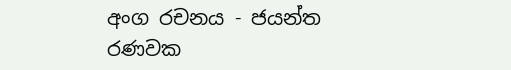අංග රචනය - ජයන්ත රණවක